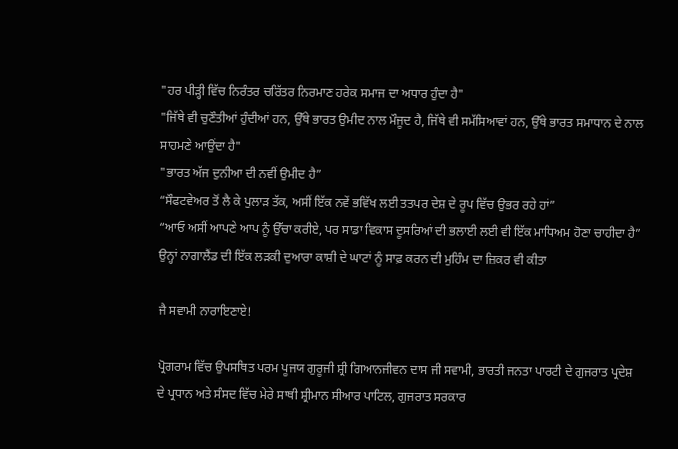"ਹਰ ਪੀੜ੍ਹੀ ਵਿੱਚ ਨਿਰੰਤਰ ਚਰਿੱਤਰ ਨਿਰਮਾਣ ਹਰੇਕ ਸਮਾਜ ਦਾ ਅਧਾਰ ਹੁੰਦਾ ਹੈ"
"ਜਿੱਥੇ ਵੀ ਚੁਣੌਤੀਆਂ ਹੁੰਦੀਆਂ ਹਨ, ਉੱਥੇ ਭਾਰਤ ਉਮੀਦ ਨਾਲ ਮੌਜੂਦ ਹੈ, ਜਿੱਥੇ ਵੀ ਸਮੱਸਿਆਵਾਂ ਹਨ, ਉੱਥੇ ਭਾਰਤ ਸਮਾਧਾਨ ਦੇ ਨਾਲ ਸਾਹਮਣੇ ਆਉਂਦਾ ਹੈ"
"ਭਾਰਤ ਅੱਜ ਦੁਨੀਆ ਦੀ ਨਵੀਂ ਉਮੀਦ ਹੈ”
“ਸੌਫਟਵੇਅਰ ਤੋਂ ਲੈ ਕੇ ਪੁਲਾੜ ਤੱਕ, ਅਸੀਂ ਇੱਕ ਨਵੇਂ ਭਵਿੱਖ ਲਈ ਤਤਪਰ ਦੇਸ਼ ਦੇ ਰੂਪ ਵਿੱਚ ਉਭਰ ਰਹੇ ਹਾਂ”
“ਆਓ ਅਸੀਂ ਆਪਣੇ ਆਪ ਨੂੰ ਉੱਚਾ ਕਰੀਏ, ਪਰ ਸਾਡਾ ਵਿਕਾਸ ਦੂਸਰਿਆਂ ਦੀ ਭਲਾਈ ਲਈ ਵੀ ਇੱਕ ਮਾਧਿਅਮ ਹੋਣਾ ਚਾਹੀਦਾ ਹੈ”
ਉਨ੍ਹਾਂ ਨਾਗਾਲੈਂਡ ਦੀ ਇੱਕ ਲੜਕੀ ਦੁਆਰਾ ਕਾਸ਼ੀ ਦੇ ਘਾਟਾਂ ਨੂੰ ਸਾਫ਼ ਕਰਨ ਦੀ ਮੁਹਿੰਮ ਦਾ ਜ਼ਿਕਰ ਵੀ ਕੀਤਾ

ਜੈ ਸਵਾਮੀ ਨਾਰਾਇਣਾਏ!

ਪ੍ਰੋਗਰਾਮ ਵਿੱਚ ਉਪਸਥਿਤ ਪਰਮ ਪੂਜਯ ਗੁਰੂਜੀ ਸ਼੍ਰੀ ਗਿਆਨਜੀਵਨ ਦਾਸ ਜੀ ਸਵਾਮੀ, ਭਾਰਤੀ ਜਨਤਾ ਪਾਰਟੀ ਦੇ ਗੁਜਰਾਤ ਪ੍ਰਦੇਸ਼ ਦੇ ਪ੍ਰਧਾਨ ਅਤੇ ਸੰਸਦ ਵਿੱਚ ਮੇਰੇ ਸਾਥੀ ਸ਼੍ਰੀਮਾਨ ਸੀਆਰ ਪਾਟਿਲ, ਗੁਜਰਾਤ ਸਰਕਾਰ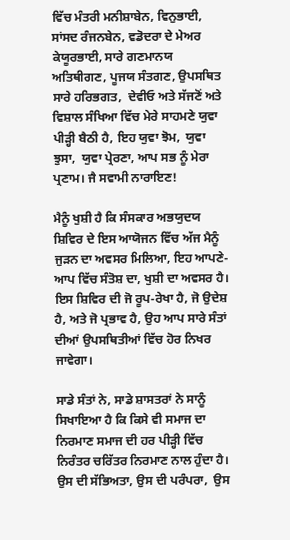ਵਿੱਚ ਮੰਤਰੀ ਮਨੀਸ਼ਾਬੇਨ, ਵਿਨੁਭਾਈ, ਸਾਂਸਦ ਰੰਜਨਬੇਨ, ਵਡੋਦਰਾ ਦੇ ਮੇਅਰ ਕੇਯੂਰਭਾਈ, ਸਾਰੇ ਗਣਮਾਨਯ ਅਤਿਥੀਗਣ, ਪੂਜਯ ਸੰਤਗਣ, ਉਪਸਥਿਤ ਸਾਰੇ ਹਰਿਭਗਤ,  ਦੇਵੀਓ ਅਤੇ ਸੱਜਣੋਂ ਅਤੇ ਵਿਸ਼ਾਲ ਸੰਖਿਆ ਵਿੱਚ ਮੇਰੇ ਸਾਹਮਣੇ ਯੁਵਾ ਪੀੜ੍ਹੀ ਬੈਠੀ ਹੈ, ਇਹ ਯੁਵਾ ਝੋਮ,  ਯੁਵਾ ਝੁਸਾ,  ਯੁਵਾ ਪ੍ਰੇਰਣਾ, ਆਪ ਸਭ ਨੂੰ ਮੇਰਾ ਪ੍ਰਣਾਮ। ਜੈ ਸਵਾਮੀ ਨਾਰਾਇਣ!

ਮੈਨੂੰ ਖੁਸ਼ੀ ਹੈ ਕਿ ਸੰਸਕਾਰ ਅਭਯੁਦਯ ਸ਼ਿਵਿਰ ਦੇ ਇਸ ਆਯੋਜਨ ਵਿੱਚ ਅੱਜ ਮੈਨੂੰ ਜੁੜਨ ਦਾ ਅਵਸਰ ਮਿਲਿਆ, ਇਹ ਆਪਣੇ-ਆਪ ਵਿੱਚ ਸੰਤੋਸ਼ ਦਾ, ਖੁਸ਼ੀ ਦਾ ਅਵਸਰ ਹੈ। ਇਸ ਸ਼ਿਵਿਰ ਦੀ ਜੋ ਰੂਪ-ਰੇਖਾ ਹੈ, ਜੋ ਉਦੇਸ਼ ਹੈ, ਅਤੇ ਜੋ ਪ੍ਰਭਾਵ ਹੈ, ਉਹ ਆਪ ਸਾਰੇ ਸੰਤਾਂ ਦੀਆਂ ਉਪਸਥਿਤੀਆਂ ਵਿੱਚ ਹੋਰ ਨਿਖਰ ਜਾਵੇਗਾ।

ਸਾਡੇ ਸੰਤਾਂ ਨੇ, ਸਾਡੇ ਸ਼ਾਸਤਰਾਂ ਨੇ ਸਾਨੂੰ ਸਿਖਾਇਆ ਹੈ ਕਿ ਕਿਸੇ ਵੀ ਸਮਾਜ ਦਾ ਨਿਰਮਾਣ ਸਮਾਜ ਦੀ ਹਰ ਪੀੜ੍ਹੀ ਵਿੱਚ ਨਿਰੰਤਰ ਚਰਿੱਤਰ ਨਿਰਮਾਣ ਨਾਲ ਹੁੰਦਾ ਹੈ। ਉਸ ਦੀ ਸੱਭਿਅਤਾ, ਉਸ ਦੀ ਪਰੰਪਰਾ,  ਉਸ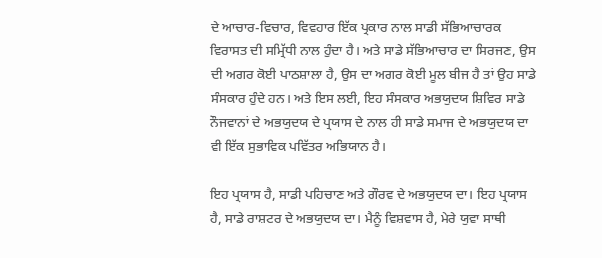ਦੇ ਆਚਾਰ-ਵਿਚਾਰ, ਵਿਵਹਾਰ ਇੱਕ ਪ੍ਰਕਾਰ ਨਾਲ ਸਾਡੀ ਸੱਭਿਆਚਾਰਕ ਵਿਰਾਸਤ ਦੀ ਸਮ੍ਰਿੱਧੀ ਨਾਲ ਹੁੰਦਾ ਹੈ। ਅਤੇ ਸਾਡੇ ਸੱਭਿਆਚਾਰ ਦਾ ਸਿਰਜਣ, ਉਸ ਦੀ ਅਗਰ ਕੋਈ ਪਾਠਸ਼ਾਲਾ ਹੈ, ਉਸ ਦਾ ਅਗਰ ਕੋਈ ਮੂਲ ਬੀਜ ਹੈ ਤਾਂ ਉਹ ਸਾਡੇ ਸੰਸਕਾਰ ਹੁੰਦੇ ਹਨ। ਅਤੇ ਇਸ ਲਈ, ਇਹ ਸੰਸਕਾਰ ਅਭਯੁਦਯ ਸ਼ਿਵਿਰ ਸਾਡੇ ਨੌਜਵਾਨਾਂ ਦੇ ਅਭਯੁਦਯ ਦੇ ਪ੍ਰਯਾਸ ਦੇ ਨਾਲ ਹੀ ਸਾਡੇ ਸਮਾਜ ਦੇ ਅਭਯੁਦਯ ਦਾ ਵੀ ਇੱਕ ਸੁਭਾਵਿਕ ਪਵਿੱਤਰ ਅਭਿਯਾਨ ਹੈ।

ਇਹ ਪ੍ਰਯਾਸ ਹੈ, ਸਾਡੀ ਪਹਿਚਾਣ ਅਤੇ ਗੌਰਵ ਦੇ ਅਭਯੁਦਯ ਦਾ। ਇਹ ਪ੍ਰਯਾਸ ਹੈ, ਸਾਡੇ ਰਾਸ਼ਟਰ ਦੇ ਅਭਯੁਦਯ ਦਾ। ਮੈਨੂੰ ਵਿਸ਼ਵਾਸ ਹੈ, ਮੇਰੇ ਯੁਵਾ ਸਾਥੀ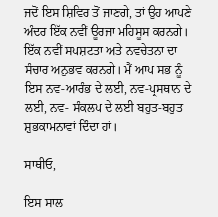ਜਦੋਂ ਇਸ ਸ਼ਿਵਿਰ ਤੋਂ ਜਾਣਗੇ, ਤਾਂ ਉਹ ਆਪਣੇ ਅੰਦਰ ਇੱਕ ਨਵੀਂ ਊਰਜਾ ਮਹਿਸੂਸ ਕਰਨਗੇ। ਇੱਕ ਨਵੀਂ ਸਪਸ਼ਟਤਾ ਅਤੇ ਨਵਚੇਤਨਾ ਦਾ ਸੰਚਾਰ ਅਨੁਭਵ ਕਰਨਗੇ। ਮੈਂ ਆਪ ਸਭ ਨੂੰ ਇਸ ਨਵ-ਆਰੰਭ ਦੇ ਲਈ, ਨਵ-ਪ੍ਰਸਥਾਨ ਦੇ ਲਈ, ਨਵ- ਸੰਕਲਪ ਦੇ ਲਈ ਬਹੁਤ-ਬਹੁਤ ਸ਼ੁਭਕਾਮਨਾਵਾਂ ਦਿੰਦਾ ਹਾਂ।

ਸਾਥੀਓ,

ਇਸ ਸਾਲ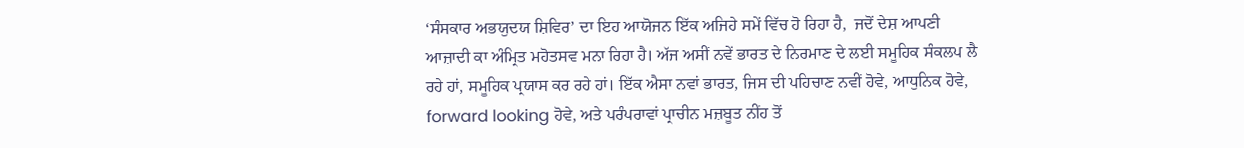‘ਸੰਸਕਾਰ ਅਭਯੁਦਯ ਸ਼ਿਵਿਰ’ ਦਾ ਇਹ ਆਯੋਜਨ ਇੱਕ ਅਜਿਹੇ ਸਮੇਂ ਵਿੱਚ ਹੋ ਰਿਹਾ ਹੈ,  ਜਦੋਂ ਦੇਸ਼ ਆਪਣੀ ਆਜ਼ਾਦੀ ਕਾ ਅੰਮ੍ਰਿਤ ਮਹੋਤਸਵ ਮਨਾ ਰਿਹਾ ਹੈ। ਅੱਜ ਅਸੀਂ ਨਵੇਂ ਭਾਰਤ ਦੇ ਨਿਰਮਾਣ ਦੇ ਲਈ ਸਮੂਹਿਕ ਸੰਕਲਪ ਲੈ ਰਹੇ ਹਾਂ, ਸਮੂਹਿਕ ਪ੍ਰਯਾਸ ਕਰ ਰਹੇ ਹਾਂ। ਇੱਕ ਐਸਾ ਨਵਾਂ ਭਾਰਤ, ਜਿਸ ਦੀ ਪਹਿਚਾਣ ਨਵੀਂ ਹੋਵੇ, ਆਧੁਨਿਕ ਹੋਵੇ, forward looking ਹੋਵੇ, ਅਤੇ ਪਰੰਪਰਾਵਾਂ ਪ੍ਰਾਚੀਨ ਮਜ਼ਬੂਤ ਨੀਂਹ ਤੋਂ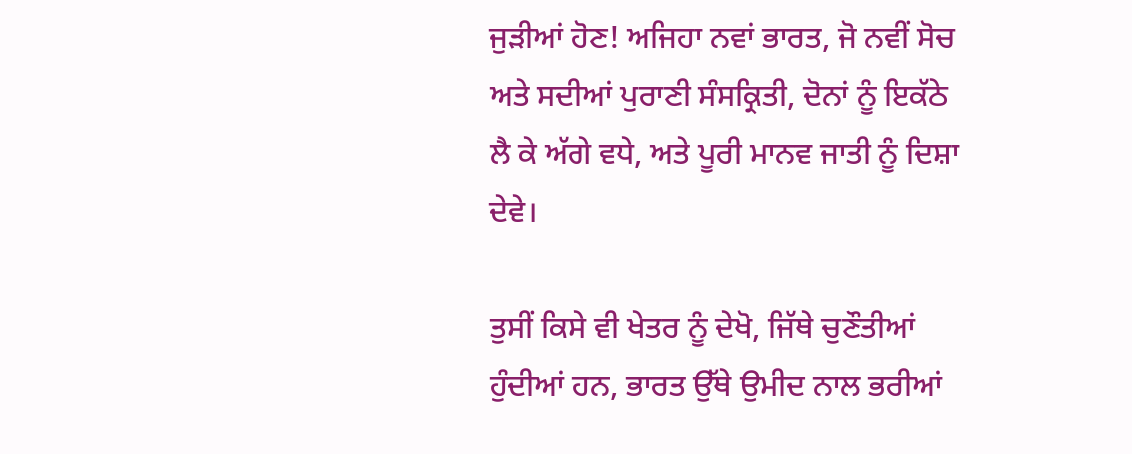ਜੁੜੀਆਂ ਹੋਣ! ਅਜਿਹਾ ਨਵਾਂ ਭਾਰਤ, ਜੋ ਨਵੀਂ ਸੋਚ ਅਤੇ ਸਦੀਆਂ ਪੁਰਾਣੀ ਸੰਸਕ੍ਰਿਤੀ, ਦੋਨਾਂ ਨੂੰ ਇਕੱਠੇ ਲੈ ਕੇ ਅੱਗੇ ਵਧੇ, ਅਤੇ ਪੂਰੀ ਮਾਨਵ ਜਾਤੀ ਨੂੰ ਦਿਸ਼ਾ ਦੇਵੇ।

ਤੁਸੀਂ ਕਿਸੇ ਵੀ ਖੇਤਰ ਨੂੰ ਦੇਖੋ, ਜਿੱਥੇ ਚੁਣੌਤੀਆਂ ਹੁੰਦੀਆਂ ਹਨ, ਭਾਰਤ ਉੱਥੇ ਉਮੀਦ ਨਾਲ ਭਰੀਆਂ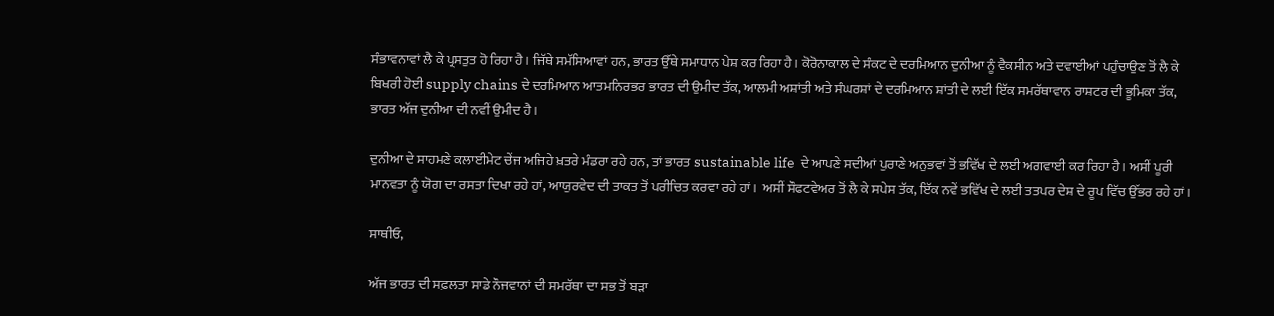ਸੰਭਾਵਨਾਵਾਂ ਲੈ ਕੇ ਪ੍ਰਸਤੁਤ ਹੋ ਰਿਹਾ ਹੈ। ਜਿੱਥੇ ਸਮੱਸਿਆਵਾਂ ਹਨ, ਭਾਰਤ ਉੱਥੇ ਸਮਾਧਾਨ ਪੇਸ਼ ਕਰ ਰਿਹਾ ਹੈ। ਕੋਰੋਨਾਕਾਲ ਦੇ ਸੰਕਟ ਦੇ ਦਰਮਿਆਨ ਦੁਨੀਆ ਨੂੰ ਵੈਕਸੀਨ ਅਤੇ ਦਵਾਈਆਂ ਪਹੁੰਚਾਉਣ ਤੋਂ ਲੈ ਕੇ ਬਿਖਰੀ ਹੋਈ supply chains ਦੇ ਦਰਮਿਆਨ ਆਤਮਨਿਰਭਰ ਭਾਰਤ ਦੀ ਉਮੀਦ ਤੱਕ, ਆਲਮੀ ਅਸ਼ਾਂਤੀ ਅਤੇ ਸੰਘਰਸ਼ਾਂ ਦੇ ਦਰਮਿਆਨ ਸ਼ਾਂਤੀ ਦੇ ਲਈ ਇੱਕ ਸਮਰੱਥਾਵਾਨ ਰਾਸ਼ਟਰ ਦੀ ਭੂਮਿਕਾ ਤੱਕ, ਭਾਰਤ ਅੱਜ ਦੁਨੀਆ ਦੀ ਨਵੀਂ ਉਮੀਦ ਹੈ।

ਦੁਨੀਆ ਦੇ ਸਾਹਮਣੇ ਕਲਾਈਮੇਟ ਚੇਂਜ ਅਜਿਹੇ ਖ਼ਤਰੇ ਮੰਡਰਾ ਰਹੇ ਹਨ, ਤਾਂ ਭਾਰਤ sustainable life  ਦੇ ਆਪਣੇ ਸਦੀਆਂ ਪੁਰਾਣੇ ਅਨੁਭਵਾਂ ਤੋਂ ਭਵਿੱਖ ਦੇ ਲਈ ਅਗਵਾਈ ਕਰ ਰਿਹਾ ਹੈ। ਅਸੀਂ ਪੂਰੀ ਮਾਨਵਤਾ ਨੂੰ ਯੋਗ ਦਾ ਰਸਤਾ ਦਿਖਾ ਰਹੇ ਹਾਂ, ਆਯੁਰਵੇਦ ਦੀ ਤਾਕਤ ਤੋਂ ਪਰੀਚਿਤ ਕਰਵਾ ਰਹੇ ਹਾਂ।  ਅਸੀਂ ਸੌਫਟਵੇਅਰ ਤੋਂ ਲੈ ਕੇ ਸਪੇਸ ਤੱਕ, ਇੱਕ ਨਵੇਂ ਭਵਿੱਖ ਦੇ ਲਈ ਤਤਪਰ ਦੇਸ਼ ਦੇ ਰੂਪ ਵਿੱਚ ਉੱਭਰ ਰਹੇ ਹਾਂ।

ਸਾਥੀਓ,

ਅੱਜ ਭਾਰਤ ਦੀ ਸਫ਼ਲਤਾ ਸਾਡੇ ਨੌਜਵਾਨਾਂ ਦੀ ਸਮਰੱਥਾ ਦਾ ਸਭ ਤੋਂ ਬੜਾ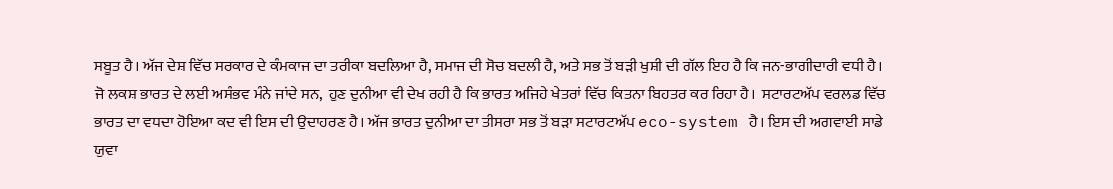ਸਬੂਤ ਹੈ। ਅੱਜ ਦੇਸ਼ ਵਿੱਚ ਸਰਕਾਰ ਦੇ ਕੰਮਕਾਜ ਦਾ ਤਰੀਕਾ ਬਦਲਿਆ ਹੈ, ਸਮਾਜ ਦੀ ਸੋਚ ਬਦਲੀ ਹੈ, ਅਤੇ ਸਭ ਤੋਂ ਬੜੀ ਖੁਸ਼ੀ ਦੀ ਗੱਲ ਇਹ ਹੈ ਕਿ ਜਨ-ਭਾਗੀਦਾਰੀ ਵਧੀ ਹੈ। ਜੋ ਲਕਸ਼ ਭਾਰਤ ਦੇ ਲਈ ਅਸੰਭਵ ਮੰਨੇ ਜਾਂਦੇ ਸਨ,  ਹੁਣ ਦੁਨੀਆ ਵੀ ਦੇਖ ਰਹੀ ਹੈ ਕਿ ਭਾਰਤ ਅਜਿਹੇ ਖੇਤਰਾਂ ਵਿੱਚ ਕਿਤਨਾ ਬਿਹਤਰ ਕਰ ਰਿਹਾ ਹੈ।  ਸਟਾਰਟਅੱਪ ਵਰਲਡ ਵਿੱਚ ਭਾਰਤ ਦਾ ਵਧਦਾ ਹੋਇਆ ਕਦ ਵੀ ਇਸ ਦੀ ਉਦਾਹਰਣ ਹੈ। ਅੱਜ ਭਾਰਤ ਦੁਨੀਆ ਦਾ ਤੀਸਰਾ ਸਭ ਤੋਂ ਬੜਾ ਸਟਾਰਟਅੱਪ eco-system ਹੈ। ਇਸ ਦੀ ਅਗਵਾਈ ਸਾਡੇ ਯੁਵਾ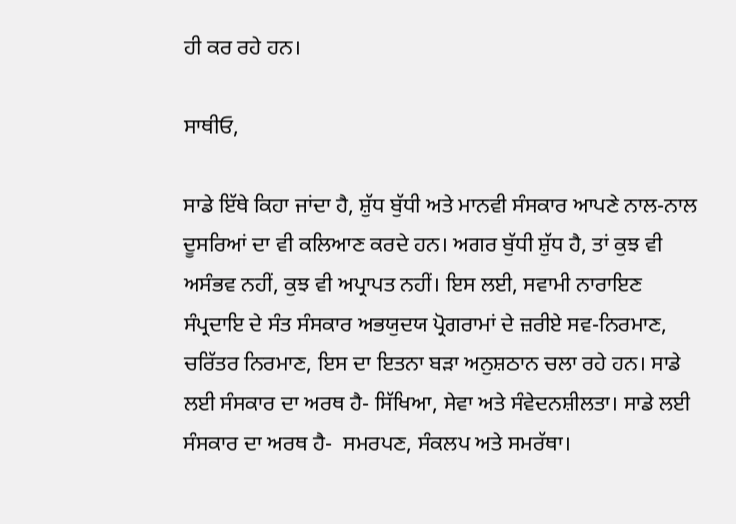ਹੀ ਕਰ ਰਹੇ ਹਨ।

ਸਾਥੀਓ,

ਸਾਡੇ ਇੱਥੇ ਕਿਹਾ ਜਾਂਦਾ ਹੈ, ਸ਼ੁੱਧ ਬੁੱਧੀ ਅਤੇ ਮਾਨਵੀ ਸੰਸਕਾਰ ਆਪਣੇ ਨਾਲ-ਨਾਲ ਦੂਸਰਿਆਂ ਦਾ ਵੀ ਕਲਿਆਣ ਕਰਦੇ ਹਨ। ਅਗਰ ਬੁੱਧੀ ਸ਼ੁੱਧ ਹੈ, ਤਾਂ ਕੁਝ ਵੀ ਅਸੰਭਵ ਨਹੀਂ, ਕੁਝ ਵੀ ਅਪ੍ਰਾਪਤ ਨਹੀਂ। ਇਸ ਲਈ, ਸਵਾਮੀ ਨਾਰਾਇਣ ਸੰਪ੍ਰਦਾਇ ਦੇ ਸੰਤ ਸੰਸਕਾਰ ਅਭਯੁਦਯ ਪ੍ਰੋਗਰਾਮਾਂ ਦੇ ਜ਼ਰੀਏ ਸਵ-ਨਿਰਮਾਣ, ਚਰਿੱਤਰ ਨਿਰਮਾਣ, ਇਸ ਦਾ ਇਤਨਾ ਬੜਾ ਅਨੁਸ਼ਠਾਨ ਚਲਾ ਰਹੇ ਹਨ। ਸਾਡੇ ਲਈ ਸੰਸਕਾਰ ਦਾ ਅਰਥ ਹੈ- ਸਿੱਖਿਆ, ਸੇਵਾ ਅਤੇ ਸੰਵੇਦਨਸ਼ੀਲਤਾ। ਸਾਡੇ ਲਈ ਸੰਸਕਾਰ ਦਾ ਅਰਥ ਹੈ-  ਸਮਰਪਣ, ਸੰਕਲਪ ਅਤੇ ਸਮਰੱਥਾ।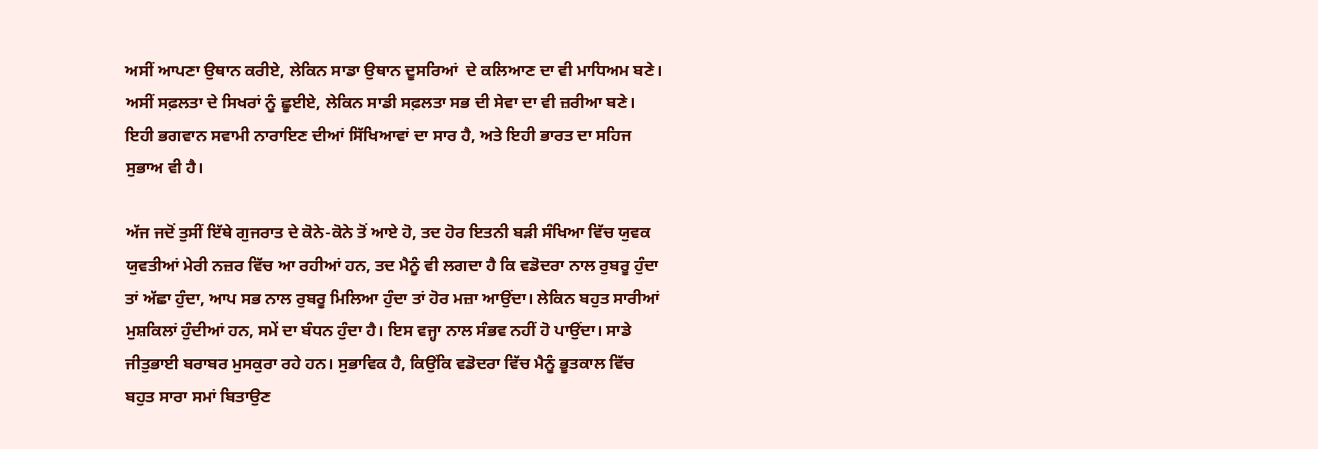ਅਸੀਂ ਆਪਣਾ ਉਥਾਨ ਕਰੀਏ, ਲੇਕਿਨ ਸਾਡਾ ਉਥਾਨ ਦੂਸਰਿਆਂ  ਦੇ ਕਲਿਆਣ ਦਾ ਵੀ ਮਾਧਿਅਮ ਬਣੇ। ਅਸੀਂ ਸਫ਼ਲਤਾ ਦੇ ਸਿਖਰਾਂ ਨੂੰ ਛੂਈਏ, ਲੇਕਿਨ ਸਾਡੀ ਸਫ਼ਲਤਾ ਸਭ ਦੀ ਸੇਵਾ ਦਾ ਵੀ ਜ਼ਰੀਆ ਬਣੇ। ਇਹੀ ਭਗਵਾਨ ਸਵਾਮੀ ਨਾਰਾਇਣ ਦੀਆਂ ਸਿੱਖਿਆਵਾਂ ਦਾ ਸਾਰ ਹੈ, ਅਤੇ ਇਹੀ ਭਾਰਤ ਦਾ ਸਹਿਜ ਸੁਭਾਅ ਵੀ ਹੈ।

ਅੱਜ ਜਦੋਂ ਤੁਸੀਂ ਇੱਥੇ ਗੁਜਰਾਤ ਦੇ ਕੋਨੇ-ਕੋਨੇ ਤੋਂ ਆਏ ਹੋ, ਤਦ ਹੋਰ ਇਤਨੀ ਬੜੀ ਸੰਖਿਆ ਵਿੱਚ ਯੁਵਕ ਯੁਵਤੀਆਂ ਮੇਰੀ ਨਜ਼ਰ ਵਿੱਚ ਆ ਰਹੀਆਂ ਹਨ, ਤਦ ਮੈਨੂੰ ਵੀ ਲਗਦਾ ਹੈ ਕਿ ਵਡੋਦਰਾ ਨਾਲ ਰੁਬਰੂ ਹੁੰਦਾ ਤਾਂ ਅੱਛਾ ਹੁੰਦਾ, ਆਪ ਸਭ ਨਾਲ ਰੁਬਰੂ ਮਿਲਿਆ ਹੁੰਦਾ ਤਾਂ ਹੋਰ ਮਜ਼ਾ ਆਉਂਦਾ। ਲੇਕਿਨ ਬਹੁਤ ਸਾਰੀਆਂ ਮੁਸ਼ਕਿਲਾਂ ਹੁੰਦੀਆਂ ਹਨ, ਸਮੇਂ ਦਾ ਬੰਧਨ ਹੁੰਦਾ ਹੈ। ਇਸ ਵਜ੍ਹਾ ਨਾਲ ਸੰਭਵ ਨਹੀਂ ਹੋ ਪਾਉਂਦਾ। ਸਾਡੇ ਜੀਤੁਭਾਈ ਬਰਾਬਰ ਮੁਸਕੁਰਾ ਰਹੇ ਹਨ। ਸੁਭਾਵਿਕ ਹੈ, ਕਿਉਂਕਿ ਵਡੋਦਰਾ ਵਿੱਚ ਮੈਨੂੰ ਭੂਤਕਾਲ ਵਿੱਚ ਬਹੁਤ ਸਾਰਾ ਸਮਾਂ ਬਿਤਾਉਣ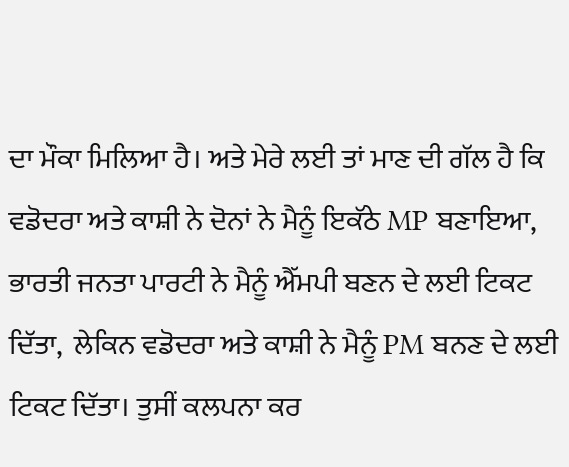ਦਾ ਮੌਕਾ ਮਿਲਿਆ ਹੈ। ਅਤੇ ਮੇਰੇ ਲਈ ਤਾਂ ਮਾਣ ਦੀ ਗੱਲ ਹੈ ਕਿ ਵਡੋਦਰਾ ਅਤੇ ਕਾਸ਼ੀ ਨੇ ਦੋਨਾਂ ਨੇ ਮੈਨੂੰ ਇਕੱਠੇ MP ਬਣਾਇਆ, ਭਾਰਤੀ ਜਨਤਾ ਪਾਰਟੀ ਨੇ ਮੈਨੂੰ ਐੱਮਪੀ ਬਣਨ ਦੇ ਲਈ ਟਿਕਟ ਦਿੱਤਾ,  ਲੇਕਿਨ ਵਡੋਦਰਾ ਅਤੇ ਕਾਸ਼ੀ ਨੇ ਮੈਨੂੰ PM ਬਨਣ ਦੇ ਲਈ ਟਿਕਟ ਦਿੱਤਾ। ਤੁਸੀਂ ਕਲਪਨਾ ਕਰ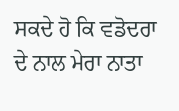ਸਕਦੇ ਹੋ ਕਿ ਵਡੋਦਰਾ ਦੇ ਨਾਲ ਮੇਰਾ ਨਾਤਾ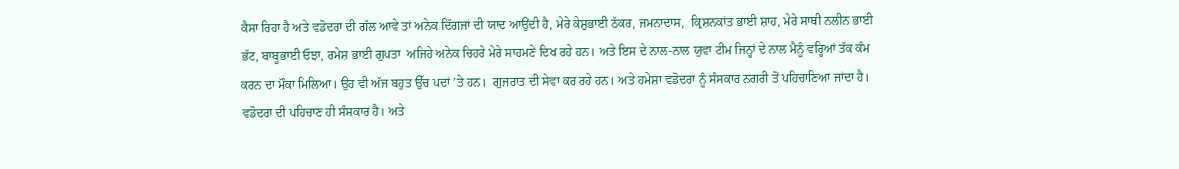ਕੈਸਾ ਰਿਹਾ ਹੈ ਅਤੇ ਵਡੋਦਰਾ ਦੀ ਗੱਲ ਆਵੇ ਤਾਂ ਅਨੇਕ ਦਿੱਗਜਾਂ ਦੀ ਯਾਦ ਆਉਂਦੀ ਹੈ, ਮੇਰੇ ਕੇਸ਼ੁਭਾਈ ਠੱਕਰ, ਜਮਨਾਦਾਸ,  ਕ੍ਰਿਸ਼ਨਕਾਂਤ ਭਾਈ ਸ਼ਾਹ, ਮੇਰੇ ਸਾਥੀ ਨਲੀਨ ਭਾਈ ਭੱਟ, ਬਾਬੂਭਾਈ ਓਝਾ, ਰਮੇਸ਼ ਭਾਈ ਗੁਪਤਾ  ਅਜਿਹੇ ਅਨੇਕ ਚਿਹਰੇ ਮੇਰੇ ਸਾਹਮਣੇ ਦਿਖ ਰਹੇ ਹਨ। ਅਤੇ ਇਸ ਦੇ ਨਾਲ-ਨਾਲ ਯੁਵਾ ਟੀਮ ਜਿਨ੍ਹਾਂ ਦੇ ਨਾਲ ਮੈਨੂੰ ਵਰ੍ਹਿਆਂ ਤੱਕ ਕੰਮ ਕਰਨ ਦਾ ਮੌਕਾ ਮਿਲਿਆ। ਉਹ ਵੀ ਅੱਜ ਬਹੁਤ ਉੱਚ ਪਦਾਂ ’ਤੇ ਹਨ।  ਗੁਜਰਾਤ ਦੀ ਸੇਵਾ ਕਰ ਰਹੇ ਹਨ। ਅਤੇ ਹਮੇਸ਼ਾ ਵਡੋਦਰਾ ਨੂੰ ਸੰਸਕਾਰ ਨਗਰੀ ਤੋਂ ਪਹਿਚਾਣਿਆ ਜਾਂਦਾ ਹੈ। ਵਡੋਦਰਾ ਦੀ ਪਹਿਚਾਣ ਹੀ ਸੰਸਕਾਰ ਹੈ। ਅਤੇ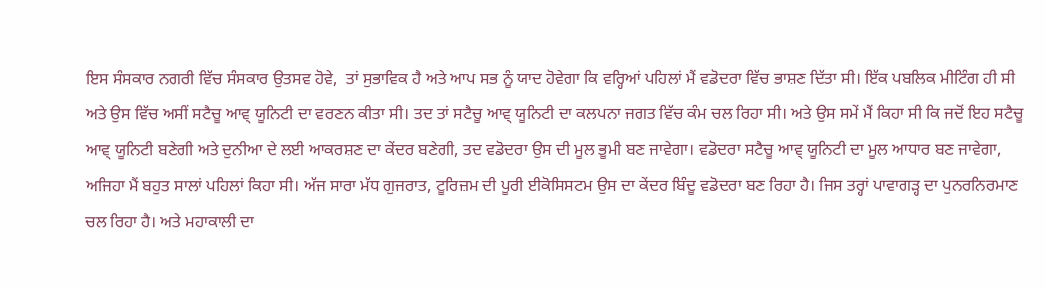ਇਸ ਸੰਸਕਾਰ ਨਗਰੀ ਵਿੱਚ ਸੰਸਕਾਰ ਉਤਸਵ ਹੋਵੇ,  ਤਾਂ ਸੁਭਾਵਿਕ ਹੈ ਅਤੇ ਆਪ ਸਭ ਨੂੰ ਯਾਦ ਹੋਵੇਗਾ ਕਿ ਵਰ੍ਹਿਆਂ ਪਹਿਲਾਂ ਮੈਂ ਵਡੋਦਰਾ ਵਿੱਚ ਭਾਸ਼ਣ ਦਿੱਤਾ ਸੀ। ਇੱਕ ਪਬਲਿਕ ਮੀਟਿੰਗ ਹੀ ਸੀ ਅਤੇ ਉਸ ਵਿੱਚ ਅਸੀਂ ਸਟੈਚੂ ਆਵ੍ ਯੂਨਿਟੀ ਦਾ ਵਰਣਨ ਕੀਤਾ ਸੀ। ਤਦ ਤਾਂ ਸਟੈਚੂ ਆਵ੍ ਯੂਨਿਟੀ ਦਾ ਕਲਪਨਾ ਜਗਤ ਵਿੱਚ ਕੰਮ ਚਲ ਰਿਹਾ ਸੀ। ਅਤੇ ਉਸ ਸਮੇਂ ਮੈਂ ਕਿਹਾ ਸੀ ਕਿ ਜਦੋਂ ਇਹ ਸਟੈਚੂ ਆਵ੍ ਯੂਨਿਟੀ ਬਣੇਗੀ ਅਤੇ ਦੁਨੀਆ ਦੇ ਲਈ ਆਕਰਸ਼ਣ ਦਾ ਕੇਂਦਰ ਬਣੇਗੀ, ਤਦ ਵਡੋਦਰਾ ਉਸ ਦੀ ਮੂਲ ਭੂਮੀ ਬਣ ਜਾਵੇਗਾ। ਵਡੋਦਰਾ ਸਟੈਚੂ ਆਵ੍ ਯੂਨਿਟੀ ਦਾ ਮੂਲ ਆਧਾਰ ਬਣ ਜਾਵੇਗਾ, ਅਜਿਹਾ ਮੈਂ ਬਹੁਤ ਸਾਲਾਂ ਪਹਿਲਾਂ ਕਿਹਾ ਸੀ। ਅੱਜ ਸਾਰਾ ਮੱਧ ਗੁਜਰਾਤ, ਟੂਰਿਜ਼ਮ ਦੀ ਪੂਰੀ ਈਕੋਸਿਸਟਮ ਉਸ ਦਾ ਕੇਂਦਰ ਬਿੰਦੂ ਵਡੋਦਰਾ ਬਣ ਰਿਹਾ ਹੈ। ਜਿਸ ਤਰ੍ਹਾਂ ਪਾਵਾਗੜ੍ਹ ਦਾ ਪੁਨਰਨਿਰਮਾਣ ਚਲ ਰਿਹਾ ਹੈ। ਅਤੇ ਮਹਾਕਾਲੀ ਦਾ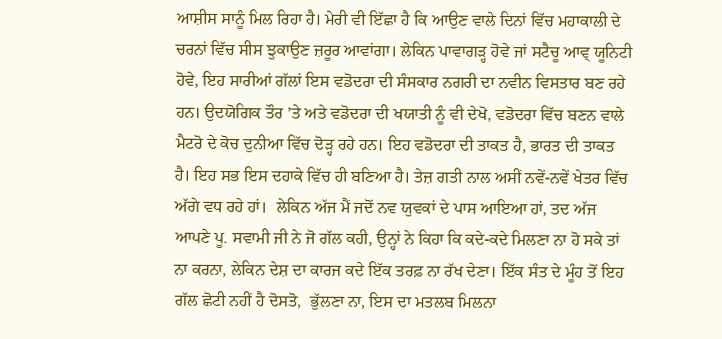ਆਸ਼ੀਸ ਸਾਨੂੰ ਮਿਲ ਰਿਹਾ ਹੈ। ਮੇਰੀ ਵੀ ਇੱਛਾ ਹੈ ਕਿ ਆਉਣ ਵਾਲੇ ਦਿਨਾਂ ਵਿੱਚ ਮਹਾਕਾਲੀ ਦੇ ਚਰਨਾਂ ਵਿੱਚ ਸੀਸ ਝੁਕਾਉਣ ਜ਼ਰੂਰ ਆਵਾਂਗਾ। ਲੇਕਿਨ ਪਾਵਾਗੜ੍ਹ ਹੋਵੇ ਜਾਂ ਸਟੈਚੂ ਆਵ੍ ਯੂਨਿਟੀ ਹੋਵੇ, ਇਹ ਸਾਰੀਆਂ ਗੱਲਾਂ ਇਸ ਵਡੋਦਰਾ ਦੀ ਸੰਸਕਾਰ ਨਗਰੀ ਦਾ ਨਵੀਨ ਵਿਸਤਾਰ ਬਣ ਰਹੇ ਹਨ। ਉਦਯੋਗਿਕ ਤੌਰ ’ਤੇ ਅਤੇ ਵਡੋਦਰਾ ਦੀ ਖਯਾਤੀ ਨੂੰ ਵੀ ਦੇਖੋ, ਵਡੋਦਰਾ ਵਿੱਚ ਬਣਨ ਵਾਲੇ ਮੈਟਰੋ ਦੇ ਕੋਚ ਦੁਨੀਆ ਵਿੱਚ ਦੋੜ੍ਹ ਰਹੇ ਹਨ। ਇਹ ਵਡੋਦਰਾ ਦੀ ਤਾਕਤ ਹੈ, ਭਾਰਤ ਦੀ ਤਾਕਤ ਹੈ। ਇਹ ਸਭ ਇਸ ਦਹਾਕੇ ਵਿੱਚ ਹੀ ਬਣਿਆ ਹੈ। ਤੇਜ਼ ਗਤੀ ਨਾਲ ਅਸੀਂ ਨਵੇਂ-ਨਵੇਂ ਖੇਤਰ ਵਿੱਚ ਅੱਗੇ ਵਧ ਰਹੇ ਹਾਂ।  ਲੇਕਿਨ ਅੱਜ ਮੈਂ ਜਦੋਂ ਨਵ ਯੁਵਕਾਂ ਦੇ ਪਾਸ ਆਇਆ ਹਾਂ, ਤਦ ਅੱਜ ਆਪਣੇ ਪੂ. ਸਵਾਮੀ ਜੀ ਨੇ ਜੋ ਗੱਲ ਕਹੀ, ਉਨ੍ਹਾਂ ਨੇ ਕਿਹਾ ਕਿ ਕਦੇ-ਕਦੇ ਮਿਲਣਾ ਨਾ ਹੋ ਸਕੇ ਤਾਂ ਨਾ ਕਰਨਾ, ਲੇਕਿਨ ਦੇਸ਼ ਦਾ ਕਾਰਜ ਕਦੇ ਇੱਕ ਤਰਫ਼ ਨਾ ਰੱਖ ਦੇਣਾ। ਇੱਕ ਸੰਤ ਦੇ ਮੂੰਹ ਤੋਂ ਇਹ ਗੱਲ ਛੋਟੀ ਨਹੀਂ ਹੈ ਦੋਸਤੋ,  ਭੁੱਲਣਾ ਨਾ, ਇਸ ਦਾ ਮਤਲਬ ਮਿਲਨਾ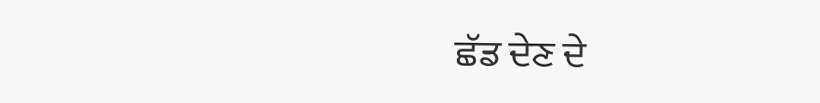ਛੱਡ ਦੇਣ ਦੇ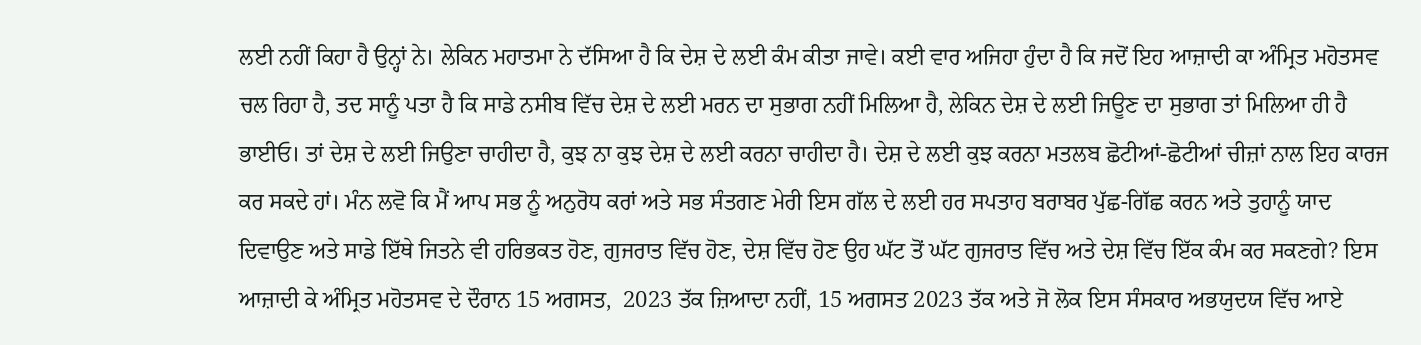ਲਈ ਨਹੀਂ ਕਿਹਾ ਹੈ ਉਨ੍ਹਾਂ ਨੇ। ਲੇਕਿਨ ਮਹਾਤਮਾ ਨੇ ਦੱਸਿਆ ਹੈ ਕਿ ਦੇਸ਼ ਦੇ ਲਈ ਕੰਮ ਕੀਤਾ ਜਾਵੇ। ਕਈ ਵਾਰ ਅਜਿਹਾ ਹੁੰਦਾ ਹੈ ਕਿ ਜਦੋਂ ਇਹ ਆਜ਼ਾਦੀ ਕਾ ਅੰਮ੍ਰਿਤ ਮਹੋਤਸਵ ਚਲ ਰਿਹਾ ਹੈ, ਤਦ ਸਾਨੂੰ ਪਤਾ ਹੈ ਕਿ ਸਾਡੇ ਨਸੀਬ ਵਿੱਚ ਦੇਸ਼ ਦੇ ਲਈ ਮਰਨ ਦਾ ਸੁਭਾਗ ਨਹੀਂ ਮਿਲਿਆ ਹੈ, ਲੇਕਿਨ ਦੇਸ਼ ਦੇ ਲਈ ਜਿਊਣ ਦਾ ਸੁਭਾਗ ਤਾਂ ਮਿਲਿਆ ਹੀ ਹੈ ਭਾਈਓ। ਤਾਂ ਦੇਸ਼ ਦੇ ਲਈ ਜਿਉਣਾ ਚਾਹੀਦਾ ਹੈ, ਕੁਝ ਨਾ ਕੁਝ ਦੇਸ਼ ਦੇ ਲਈ ਕਰਨਾ ਚਾਹੀਦਾ ਹੈ। ਦੇਸ਼ ਦੇ ਲਈ ਕੁਝ ਕਰਨਾ ਮਤਲਬ ਛੋਟੀਆਂ-ਛੋਟੀਆਂ ਚੀਜ਼ਾਂ ਨਾਲ ਇਹ ਕਾਰਜ ਕਰ ਸਕਦੇ ਹਾਂ। ਮੰਨ ਲਵੋ ਕਿ ਮੈਂ ਆਪ ਸਭ ਨੂੰ ਅਨੁਰੋਧ ਕਰਾਂ ਅਤੇ ਸਭ ਸੰਤਗਣ ਮੇਰੀ ਇਸ ਗੱਲ ਦੇ ਲਈ ਹਰ ਸਪਤਾਹ ਬਰਾਬਰ ਪੁੱਛ-ਗਿੱਛ ਕਰਨ ਅਤੇ ਤੁਹਾਨੂੰ ਯਾਦ ਦਿਵਾਉਣ ਅਤੇ ਸਾਡੇ ਇੱਥੇ ਜਿਤਨੇ ਵੀ ਹਰਿਭਕਤ ਹੋਣ, ਗੁਜਰਾਤ ਵਿੱਚ ਹੋਣ, ਦੇਸ਼ ਵਿੱਚ ਹੋਣ ਉਹ ਘੱਟ ਤੋਂ ਘੱਟ ਗੁਜਰਾਤ ਵਿੱਚ ਅਤੇ ਦੇਸ਼ ਵਿੱਚ ਇੱਕ ਕੰਮ ਕਰ ਸਕਣਗੇ? ਇਸ ਆਜ਼ਾਦੀ ਕੇ ਅੰਮ੍ਰਿਤ ਮਹੋਤਸਵ ਦੇ ਦੌਰਾਨ 15 ਅਗਸਤ,  2023 ਤੱਕ ਜ਼ਿਆਦਾ ਨਹੀਂ, 15 ਅਗਸਤ 2023 ਤੱਕ ਅਤੇ ਜੋ ਲੋਕ ਇਸ ਸੰਸਕਾਰ ਅਭਯੁਦਯ ਵਿੱਚ ਆਏ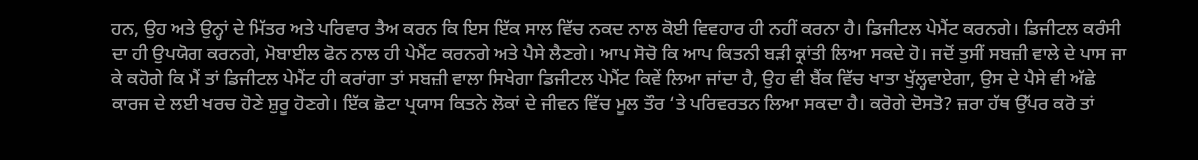ਹਨ, ਉਹ ਅਤੇ ਉਨ੍ਹਾਂ ਦੇ ਮਿੱਤਰ ਅਤੇ ਪਰਿਵਾਰ ਤੈਅ ਕਰਨ ਕਿ ਇਸ ਇੱਕ ਸਾਲ ਵਿੱਚ ਨਕਦ ਨਾਲ ਕੋਈ ਵਿਵਹਾਰ ਹੀ ਨਹੀਂ ਕਰਨਾ ਹੈ। ਡਿਜੀਟਲ ਪੇਮੈਂਟ ਕਰਨਗੇ। ਡਿਜੀਟਲ ਕਰੰਸੀ ਦਾ ਹੀ ਉਪਯੋਗ ਕਰਨਗੇ, ਮੋਬਾਈਲ ਫੋਨ ਨਾਲ ਹੀ ਪੇਮੈਂਟ ਕਰਨਗੇ ਅਤੇ ਪੈਸੇ ਲੈਣਗੇ। ਆਪ ਸੋਚੋ ਕਿ ਆਪ ਕਿਤਨੀ ਬੜੀ ਕ੍ਰਾਂਤੀ ਲਿਆ ਸਕਦੇ ਹੋ। ਜਦੋਂ ਤੁਸੀਂ ਸਬਜ਼ੀ ਵਾਲੇ ਦੇ ਪਾਸ ਜਾ ਕੇ ਕਹੋਗੇ ਕਿ ਮੈਂ ਤਾਂ ਡਿਜੀਟਲ ਪੇਮੈਂਟ ਹੀ ਕਰਾਂਗਾ ਤਾਂ ਸਬਜ਼ੀ ਵਾਲਾ ਸਿਖੇਗਾ ਡਿਜੀਟਲ ਪੇਮੈਂਟ ਕਿਵੇਂ ਲਿਆ ਜਾਂਦਾ ਹੈ, ਉਹ ਵੀ ਬੈਂਕ ਵਿੱਚ ਖਾਤਾ ਖੁੱਲ੍ਹਵਾਏਗਾ, ਉਸ ਦੇ ਪੈਸੇ ਵੀ ਅੱਛੇ ਕਾਰਜ ਦੇ ਲਈ ਖਰਚ ਹੋਣੇ ਸ਼ੁਰੂ ਹੋਣਗੇ। ਇੱਕ ਛੋਟਾ ਪ੍ਰਯਾਸ ਕਿਤਨੇ ਲੋਕਾਂ ਦੇ ਜੀਵਨ ਵਿੱਚ ਮੂਲ ਤੌਰ ‘ਤੇ ਪਰਿਵਰਤਨ ਲਿਆ ਸਕਦਾ ਹੈ। ਕਰੋਗੇ ਦੋਸਤੋ? ਜ਼ਰਾ ਹੱਥ ਉੱਪਰ ਕਰੋ ਤਾਂ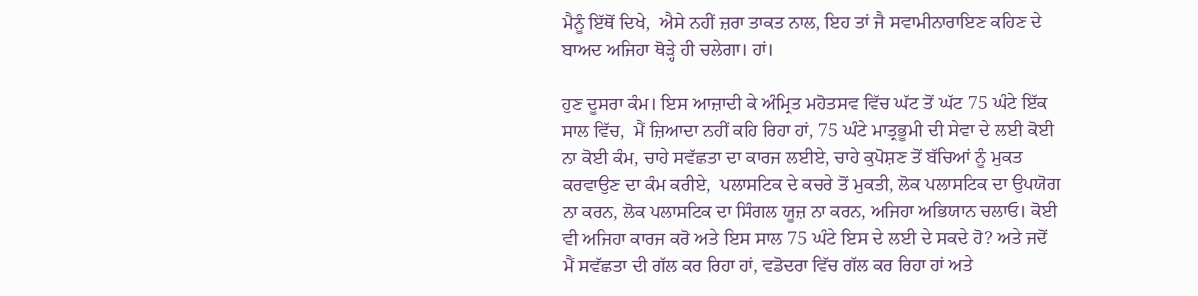ਮੈਨੂੰ ਇੱਥੋਂ ਦਿਖੇ,  ਐਸੇ ਨਹੀਂ ਜ਼ਰਾ ਤਾਕਤ ਨਾਲ, ਇਹ ਤਾਂ ਜੈ ਸਵਾਮੀਨਾਰਾਇਣ ਕਹਿਣ ਦੇ ਬਾਅਦ ਅਜਿਹਾ ਥੋੜ੍ਹੇ ਹੀ ਚਲੇਗਾ। ਹਾਂ।

ਹੁਣ ਦੂਸਰਾ ਕੰਮ। ਇਸ ਆਜ਼ਾਦੀ ਕੇ ਅੰਮ੍ਰਿਤ ਮਹੋਤਸਵ ਵਿੱਚ ਘੱਟ ਤੋਂ ਘੱਟ 75 ਘੰਟੇ ਇੱਕ ਸਾਲ ਵਿੱਚ,  ਮੈਂ ਜ਼ਿਆਦਾ ਨਹੀਂ ਕਹਿ ਰਿਹਾ ਹਾਂ, 75 ਘੰਟੇ ਮਾਤ੍ਰਭੂਮੀ ਦੀ ਸੇਵਾ ਦੇ ਲਈ ਕੋਈ ਨਾ ਕੋਈ ਕੰਮ, ਚਾਹੇ ਸਵੱਛਤਾ ਦਾ ਕਾਰਜ ਲਈਏ, ਚਾਹੇ ਕੁਪੋਸ਼ਣ ਤੋਂ ਬੱਚਿਆਂ ਨੂੰ ਮੁਕਤ ਕਰਵਾਉਣ ਦਾ ਕੰਮ ਕਰੀਏ,  ਪਲਾਸਟਿਕ ਦੇ ਕਚਰੇ ਤੋਂ ਮੁਕਤੀ, ਲੋਕ ਪਲਾਸਟਿਕ ਦਾ ਉਪਯੋਗ ਨਾ ਕਰਨ, ਲੋਕ ਪਲਾਸਟਿਕ ਦਾ ਸਿੰਗਲ ਯੂਜ਼ ਨਾ ਕਰਨ, ਅਜਿਹਾ ਅਭਿਯਾਨ ਚਲਾਓ। ਕੋਈ ਵੀ ਅਜਿਹਾ ਕਾਰਜ ਕਰੋ ਅਤੇ ਇਸ ਸਾਲ 75 ਘੰਟੇ ਇਸ ਦੇ ਲਈ ਦੇ ਸਕਦੇ ਹੋ? ਅਤੇ ਜਦੋਂ ਮੈਂ ਸਵੱਛਤਾ ਦੀ ਗੱਲ ਕਰ ਰਿਹਾ ਹਾਂ, ਵਡੋਦਰਾ ਵਿੱਚ ਗੱਲ ਕਰ ਰਿਹਾ ਹਾਂ ਅਤੇ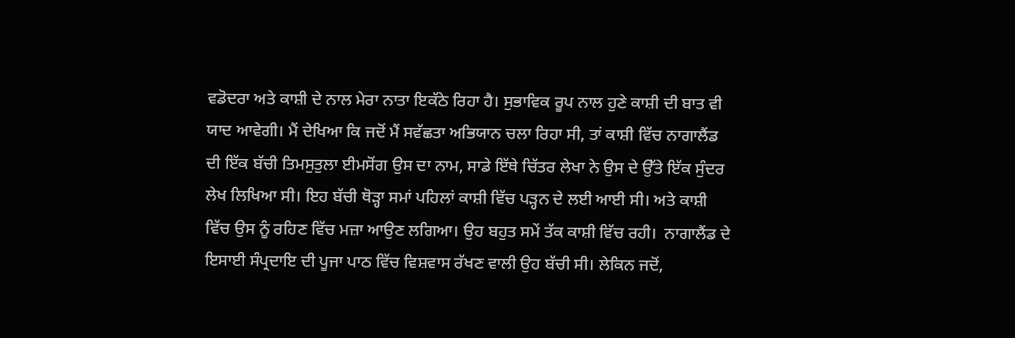ਵਡੋਦਰਾ ਅਤੇ ਕਾਸ਼ੀ ਦੇ ਨਾਲ ਮੇਰਾ ਨਾਤਾ ਇਕੱਠੇ ਰਿਹਾ ਹੈ। ਸੁਭਾਵਿਕ ਰੂਪ ਨਾਲ ਹੁਣੇ ਕਾਸ਼ੀ ਦੀ ਬਾਤ ਵੀ ਯਾਦ ਆਵੇਗੀ। ਮੈਂ ਦੇਖਿਆ ਕਿ ਜਦੋਂ ਮੈਂ ਸਵੱਛਤਾ ਅਭਿਯਾਨ ਚਲਾ ਰਿਹਾ ਸੀ, ਤਾਂ ਕਾਸ਼ੀ ਵਿੱਚ ਨਾਗਾਲੈਂਡ ਦੀ ਇੱਕ ਬੱਚੀ ਤਿਮਸੁਤੁਲਾ ਈਮਸੋਂਗ ਉਸ ਦਾ ਨਾਮ, ਸਾਡੇ ਇੱਥੇ ਚਿੱਤਰ ਲੇਖਾ ਨੇ ਉਸ ਦੇ ਉੱਤੇ ਇੱਕ ਸੁੰਦਰ ਲੇਖ ਲਿਖਿਆ ਸੀ। ਇਹ ਬੱਚੀ ਥੋੜ੍ਹਾ ਸਮਾਂ ਪਹਿਲਾਂ ਕਾਸ਼ੀ ਵਿੱਚ ਪੜ੍ਹਨ ਦੇ ਲਈ ਆਈ ਸੀ। ਅਤੇ ਕਾਸ਼ੀ ਵਿੱਚ ਉਸ ਨੂੰ ਰਹਿਣ ਵਿੱਚ ਮਜ਼ਾ ਆਉਣ ਲਗਿਆ। ਉਹ ਬਹੁਤ ਸਮੇਂ ਤੱਕ ਕਾਸ਼ੀ ਵਿੱਚ ਰਹੀ।  ਨਾਗਾਲੈਂਡ ਦੇ ਇਸਾਈ ਸੰਪ੍ਰਦਾਇ ਦੀ ਪੂਜਾ ਪਾਠ ਵਿੱਚ ਵਿਸ਼ਵਾਸ ਰੱਖਣ ਵਾਲੀ ਉਹ ਬੱਚੀ ਸੀ। ਲੇਕਿਨ ਜਦੋਂ,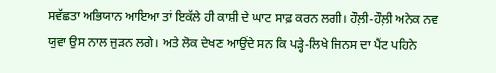ਸਵੱਛਤਾ ਅਭਿਯਾਨ ਆਇਆ ਤਾਂ ਇਕੱਲੇ ਹੀ ਕਾਸ਼ੀ ਦੇ ਘਾਟ ਸਾਫ਼ ਕਰਨ ਲਗੀ। ਹੌਲ਼ੀ-ਹੌਲ਼ੀ ਅਨੇਕ ਨਵ ਯੁਵਾ ਉਸ ਨਾਲ ਜੁੜਨ ਲਗੇ। ਅਤੇ ਲੋਕ ਦੇਖਣ ਆਉਂਦੇ ਸਨ ਕਿ ਪੜ੍ਹੇ-ਲਿਖੇ ਜਿਨਸ ਦਾ ਪੈਂਟ ਪਹਿਨੇ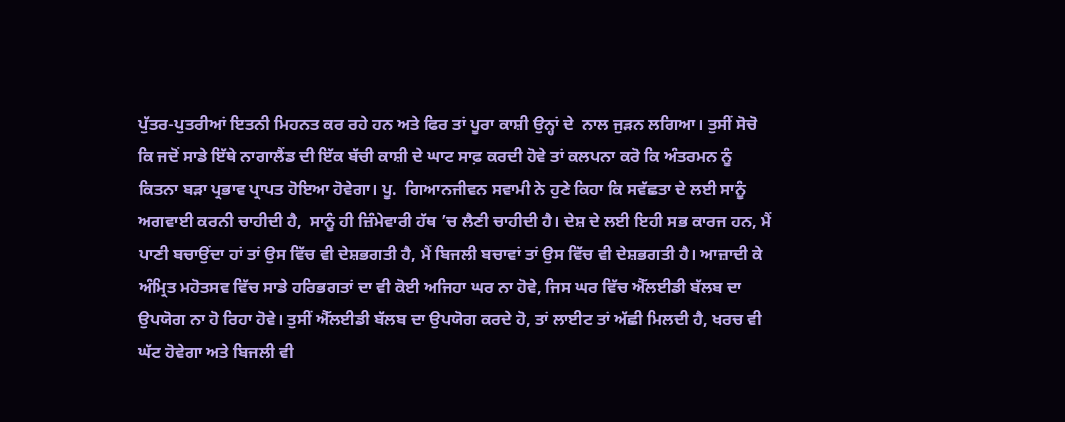ਪੁੱਤਰ-ਪੁਤਰੀਆਂ ਇਤਨੀ ਮਿਹਨਤ ਕਰ ਰਹੇ ਹਨ ਅਤੇ ਫਿਰ ਤਾਂ ਪੂਰਾ ਕਾਸ਼ੀ ਉਨ੍ਹਾਂ ਦੇ  ਨਾਲ ਜੁੜਨ ਲਗਿਆ। ਤੁਸੀਂ ਸੋਚੋ ਕਿ ਜਦੋਂ ਸਾਡੇ ਇੱਥੇ ਨਾਗਾਲੈਂਡ ਦੀ ਇੱਕ ਬੱਚੀ ਕਾਸ਼ੀ ਦੇ ਘਾਟ ਸਾਫ਼ ਕਰਦੀ ਹੋਵੇ ਤਾਂ ਕਲਪਨਾ ਕਰੋ ਕਿ ਅੰਤਰਮਨ ਨੂੰ ਕਿਤਨਾ ਬੜਾ ਪ੍ਰਭਾਵ ਪ੍ਰਾਪਤ ਹੋਇਆ ਹੋਵੇਗਾ। ਪੂ.  ਗਿਆਨਜੀਵਨ ਸਵਾਮੀ ਨੇ ਹੁਣੇ ਕਿਹਾ ਕਿ ਸਵੱਛਤਾ ਦੇ ਲਈ ਸਾਨੂੰ ਅਗਵਾਈ ਕਰਨੀ ਚਾਹੀਦੀ ਹੈ,  ਸਾਨੂੰ ਹੀ ਜ਼ਿੰਮੇਵਾਰੀ ਹੱਥ ’ਚ ਲੈਣੀ ਚਾਹੀਦੀ ਹੈ। ਦੇਸ਼ ਦੇ ਲਈ ਇਹੀ ਸਭ ਕਾਰਜ ਹਨ, ਮੈਂ ਪਾਣੀ ਬਚਾਉਂਦਾ ਹਾਂ ਤਾਂ ਉਸ ਵਿੱਚ ਵੀ ਦੇਸ਼ਭਗਤੀ ਹੈ, ਮੈਂ ਬਿਜਲੀ ਬਚਾਵਾਂ ਤਾਂ ਉਸ ਵਿੱਚ ਵੀ ਦੇਸ਼ਭਗਤੀ ਹੈ। ਆਜ਼ਾਦੀ ਕੇ ਅੰਮ੍ਰਿਤ ਮਹੋਤਸਵ ਵਿੱਚ ਸਾਡੇ ਹਰਿਭਗਤਾਂ ਦਾ ਵੀ ਕੋਈ ਅਜਿਹਾ ਘਰ ਨਾ ਹੋਵੇ, ਜਿਸ ਘਰ ਵਿੱਚ ਐੱਲਈਡੀ ਬੱਲਬ ਦਾ ਉਪਯੋਗ ਨਾ ਹੋ ਰਿਹਾ ਹੋਵੇ। ਤੁਸੀਂ ਐੱਲਈਡੀ ਬੱਲਬ ਦਾ ਉਪਯੋਗ ਕਰਦੇ ਹੋ, ਤਾਂ ਲਾਈਟ ਤਾਂ ਅੱਛੀ ਮਿਲਦੀ ਹੈ, ਖਰਚ ਵੀ ਘੱਟ ਹੋਵੇਗਾ ਅਤੇ ਬਿਜਲੀ ਵੀ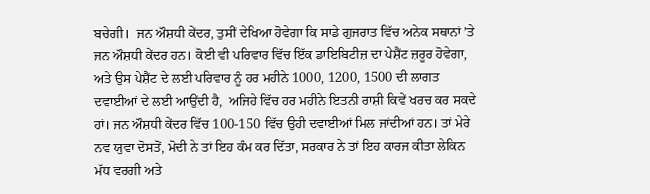ਬਚੇਗੀ।  ਜਨ ਔਸ਼ਧੀ ਕੇਂਦਰ, ਤੁਸੀਂ ਦੇਖਿਆ ਹੋਵੇਗਾ ਕਿ ਸਾਡੇ ਗੁਜਰਾਤ ਵਿੱਚ ਅਨੇਕ ਸਥਾਨਾਂ ’ਤੇ ਜਨ ਔਸ਼ਧੀ ਕੇਂਦਰ ਹਨ। ਕੋਈ ਵੀ ਪਰਿਵਾਰ ਵਿੱਚ ਇੱਕ ਡਾਇਬਿਟੀਜ਼ ਦਾ ਪੇਸ਼ੈਂਟ ਜ਼ਰੂਰ ਹੋਵੇਗਾ, ਅਤੇ ਉਸ ਪੇਸ਼ੈਂਟ ਦੇ ਲਈ ਪਰਿਵਾਰ ਨੂੰ ਹਰ ਮਹੀਨੇ 1000, 1200, 1500 ਦੀ ਲਾਗਤ ਦਵਾਈਆਂ ਦੇ ਲਈ ਆਉਂਦੀ ਹੈ,  ਅਜਿਹੇ ਵਿੱਚ ਹਰ ਮਹੀਨੇ ਇਤਨੀ ਰਾਸ਼ੀ ਕਿਵੇਂ ਖਰਚ ਕਰ ਸਕਦੇ ਹਾਂ। ਜਨ ਔਸ਼ਧੀ ਕੇਂਦਰ ਵਿੱਚ 100-150 ਵਿੱਚ ਉਹੀ ਦਵਾਈਆਂ ਮਿਲ ਜਾਂਦੀਆਂ ਹਨ। ਤਾਂ ਮੇਰੇ ਨਵ ਯੁਵਾ ਦੋਸਤੋਂ, ਮੋਦੀ ਨੇ ਤਾਂ ਇਹ ਕੰਮ ਕਰ ਦਿੱਤਾ, ਸਰਕਾਰ ਨੇ ਤਾਂ ਇਹ ਕਾਰਜ ਕੀਤਾ ਲੇਕਿਨ ਮੱਧ ਵਰਗੀ ਅਤੇ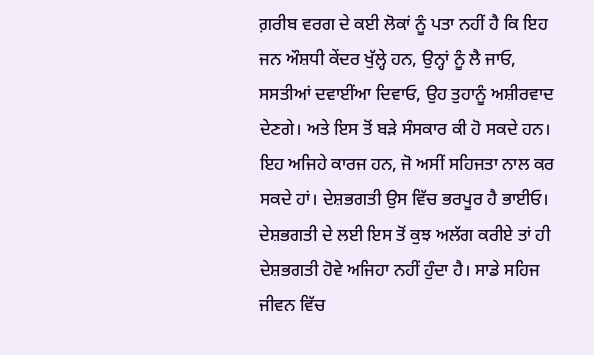ਗ਼ਰੀਬ ਵਰਗ ਦੇ ਕਈ ਲੋਕਾਂ ਨੂੰ ਪਤਾ ਨਹੀਂ ਹੈ ਕਿ ਇਹ ਜਨ ਔਸ਼ਧੀ ਕੇਂਦਰ ਖੁੱਲ੍ਹੇ ਹਨ, ਉਨ੍ਹਾਂ ਨੂੰ ਲੈ ਜਾਓ, ਸਸਤੀਆਂ ਦਵਾਈਂਆ ਦਿਵਾਓ, ਉਹ ਤੁਹਾਨੂੰ ਅਸ਼ੀਰਵਾਦ ਦੇਣਗੇ। ਅਤੇ ਇਸ ਤੋਂ ਬੜੇ ਸੰਸਕਾਰ ਕੀ ਹੋ ਸਕਦੇ ਹਨ। ਇਹ ਅਜਿਹੇ ਕਾਰਜ ਹਨ, ਜੋ ਅਸੀਂ ਸਹਿਜਤਾ ਨਾਲ ਕਰ ਸਕਦੇ ਹਾਂ। ਦੇਸ਼ਭਗਤੀ ਉਸ ਵਿੱਚ ਭਰਪੂਰ ਹੈ ਭਾਈਓ। ਦੇਸ਼ਭਗਤੀ ਦੇ ਲਈ ਇਸ ਤੋਂ ਕੁਝ ਅਲੱਗ ਕਰੀਏ ਤਾਂ ਹੀ ਦੇਸ਼ਭਗਤੀ ਹੋਵੇ ਅਜਿਹਾ ਨਹੀਂ ਹੁੰਦਾ ਹੈ। ਸਾਡੇ ਸਹਿਜ ਜੀਵਨ ਵਿੱਚ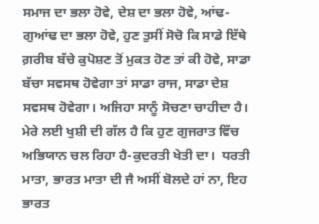ਸਮਾਜ ਦਾ ਭਲਾ ਹੋਵੇ, ਦੇਸ਼ ਦਾ ਭਲਾ ਹੋਵੇ, ਆਂਢ-ਗੁਆਂਢ ਦਾ ਭਲਾ ਹੋਵੇ, ਹੁਣ ਤੁਸੀਂ ਸੋਚੋ ਕਿ ਸਾਡੇ ਇੱਥੇ ਗ਼ਰੀਬ ਬੱਚੇ ਕੁਪੋਸ਼ਣ ਤੋਂ ਮੁਕਤ ਹੋਣ ਤਾਂ ਕੀ ਹੋਵੇ, ਸਾਡਾ ਬੱਚਾ ਸਵਸਥ ਹੋਵੇਗਾ ਤਾਂ ਸਾਡਾ ਰਾਜ, ਸਾਡਾ ਦੇਸ਼ ਸਵਸਥ ਹੋਵੇਗਾ। ਅਜਿਹਾ ਸਾਨੂੰ ਸੋਚਣਾ ਚਾਹੀਦਾ ਹੈ। ਮੇਰੇ ਲਈ ਖੁਸ਼ੀ ਦੀ ਗੱਲ ਹੈ ਕਿ ਹੁਣ ਗੁਜਰਾਤ ਵਿੱਚ ਅਭਿਯਾਨ ਚਲ ਰਿਹਾ ਹੈ-ਕੁਦਰਤੀ ਖੇਤੀ ਦਾ।  ਧਰਤੀ ਮਾਤਾ, ਭਾਰਤ ਮਾਤਾ ਦੀ ਜੈ ਅਸੀਂ ਬੋਲਦੇ ਹਾਂ ਨਾ, ਇਹ ਭਾਰਤ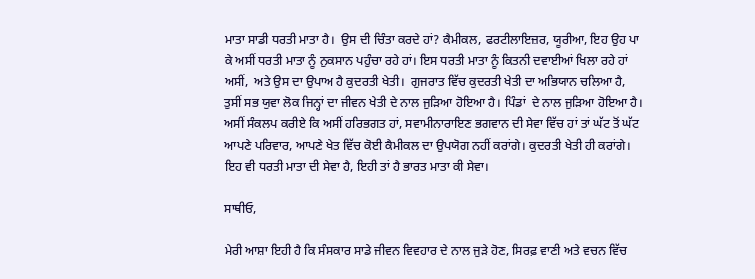ਮਾਤਾ ਸਾਡੀ ਧਰਤੀ ਮਾਤਾ ਹੈ।  ਉਸ ਦੀ ਚਿੰਤਾ ਕਰਦੇ ਹਾਂ? ਕੈਮੀਕਲ, ਫਰਟੀਲਾਇਜ਼ਰ, ਯੂਰੀਆ, ਇਹ ਉਹ ਪਾ ਕੇ ਅਸੀਂ ਧਰਤੀ ਮਾਤਾ ਨੂੰ ਨੁਕਸਾਨ ਪਹੁੰਚਾ ਰਹੇ ਹਾਂ। ਇਸ ਧਰਤੀ ਮਾਤਾ ਨੂੰ ਕਿਤਨੀ ਦਵਾਈਆਂ ਖਿਲਾ ਰਹੇ ਹਾਂ ਅਸੀਂ,  ਅਤੇ ਉਸ ਦਾ ਉਪਾਅ ਹੈ ਕੁਦਰਤੀ ਖੇਤੀ।  ਗੁਜਰਾਤ ਵਿੱਚ ਕੁਦਰਤੀ ਖੇਤੀ ਦਾ ਅਭਿਯਾਨ ਚਲਿਆ ਹੈ, ਤੁਸੀਂ ਸਭ ਯੁਵਾ ਲੋਕ ਜਿਨ੍ਹਾਂ ਦਾ ਜੀਵਨ ਖੇਤੀ ਦੇ ਨਾਲ ਜੁੜਿਆ ਹੋਇਆ ਹੈ। ਪਿੰਡਾਂ  ਦੇ ਨਾਲ ਜੁੜਿਆ ਹੋਇਆ ਹੈ। ਅਸੀਂ ਸੰਕਲਪ ਕਰੀਏ ਕਿ ਅਸੀਂ ਹਰਿਭਗਤ ਹਾਂ, ਸਵਾਮੀਨਾਰਾਇਣ ਭਗਵਾਨ ਦੀ ਸੇਵਾ ਵਿੱਚ ਹਾਂ ਤਾਂ ਘੱਟ ਤੋਂ ਘੱਟ ਆਪਣੇ ਪਰਿਵਾਰ, ਆਪਣੇ ਖੇਤ ਵਿੱਚ ਕੋਈ ਕੈਮੀਕਲ ਦਾ ਉਪਯੋਗ ਨਹੀਂ ਕਰਾਂਗੇ। ਕੁਦਰਤੀ ਖੇਤੀ ਹੀ ਕਰਾਂਗੇ।  ਇਹ ਵੀ ਧਰਤੀ ਮਾਤਾ ਦੀ ਸੇਵਾ ਹੈ, ਇਹੀ ਤਾਂ ਹੈ ਭਾਰਤ ਮਾਤਾ ਕੀ ਸੇਵਾ।

ਸਾਥੀਓ,

ਮੇਰੀ ਆਸ਼ਾ ਇਹੀ ਹੈ ਕਿ ਸੰਸਕਾਰ ਸਾਡੇ ਜੀਵਨ ਵਿਵਹਾਰ ਦੇ ਨਾਲ ਜੁੜੇ ਹੋਣ, ਸਿਰਫ਼ ਵਾਣੀ ਅਤੇ ਵਚਨ ਵਿੱਚ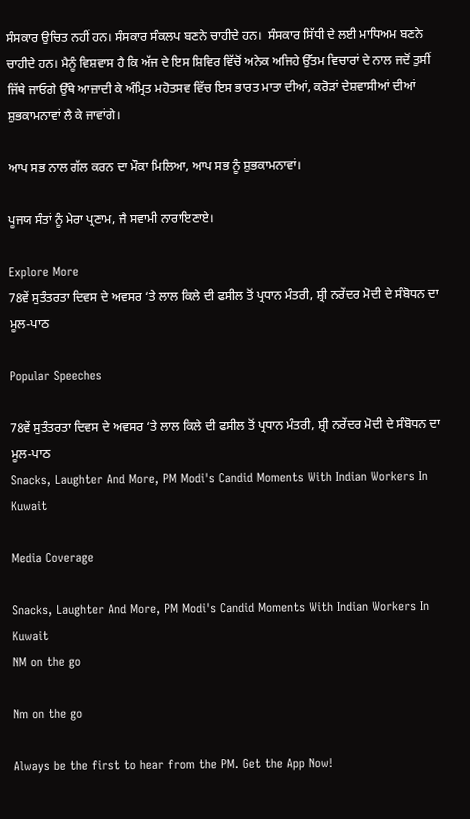ਸੰਸਕਾਰ ਉਚਿਤ ਨਹੀਂ ਹਨ। ਸੰਸਕਾਰ ਸੰਕਲਪ ਬਣਨੇ ਚਾਹੀਦੇ ਹਨ।  ਸੰਸਕਾਰ ਸਿੱਧੀ ਦੇ ਲਈ ਮਾਧਿਅਮ ਬਣਨੇ ਚਾਹੀਦੇ ਹਨ। ਮੈਨੂੰ ਵਿਸ਼ਵਾਸ ਹੈ ਕਿ ਅੱਜ ਦੇ ਇਸ ਸ਼ਿਵਿਰ ਵਿੱਚੋਂ ਅਨੇਕ ਅਜਿਹੇ ਉੱਤਮ ਵਿਚਾਰਾਂ ਦੇ ਨਾਲ ਜਦੋਂ ਤੁਸੀਂ ਜਿੱਥੇ ਜਾਓਗੇ ਉੱਥੇ ਆਜ਼ਾਦੀ ਕੇ ਅੰਮ੍ਰਿਤ ਮਹੋਤਸਵ ਵਿੱਚ ਇਸ ਭਾਰਤ ਮਾਤਾ ਦੀਆਂ, ਕਰੋੜਾਂ ਦੇਸ਼ਵਾਸੀਆਂ ਦੀਆਂ ਸ਼ੁਭਕਾਮਨਾਵਾਂ ਲੈ ਕੇ ਜਾਵਾਂਗੇ।

ਆਪ ਸਭ ਨਾਲ ਗੱਲ ਕਰਨ ਦਾ ਮੌਕਾ ਮਿਲਿਆ, ਆਪ ਸਭ ਨੂੰ ਸ਼ੁਭਕਾਮਨਾਵਾਂ।

ਪੂਜਯ ਸੰਤਾਂ ਨੂੰ ਮੇਰਾ ਪ੍ਰਣਾਮ, ਜੈ ਸਵਾਮੀ ਨਾਰਾਇਣਾਏ।

Explore More
78ਵੇਂ ਸੁਤੰਤਰਤਾ ਦਿਵਸ ਦੇ ਅਵਸਰ ‘ਤੇ ਲਾਲ ਕਿਲੇ ਦੀ ਫਸੀਲ ਤੋਂ ਪ੍ਰਧਾਨ ਮੰਤਰੀ, ਸ਼੍ਰੀ ਨਰੇਂਦਰ ਮੋਦੀ ਦੇ ਸੰਬੋਧਨ ਦਾ ਮੂਲ-ਪਾਠ

Popular Speeches

78ਵੇਂ ਸੁਤੰਤਰਤਾ ਦਿਵਸ ਦੇ ਅਵਸਰ ‘ਤੇ ਲਾਲ ਕਿਲੇ ਦੀ ਫਸੀਲ ਤੋਂ ਪ੍ਰਧਾਨ ਮੰਤਰੀ, ਸ਼੍ਰੀ ਨਰੇਂਦਰ ਮੋਦੀ ਦੇ ਸੰਬੋਧਨ ਦਾ ਮੂਲ-ਪਾਠ
Snacks, Laughter And More, PM Modi's Candid Moments With Indian Workers In Kuwait

Media Coverage

Snacks, Laughter And More, PM Modi's Candid Moments With Indian Workers In Kuwait
NM on the go

Nm on the go

Always be the first to hear from the PM. Get the App Now!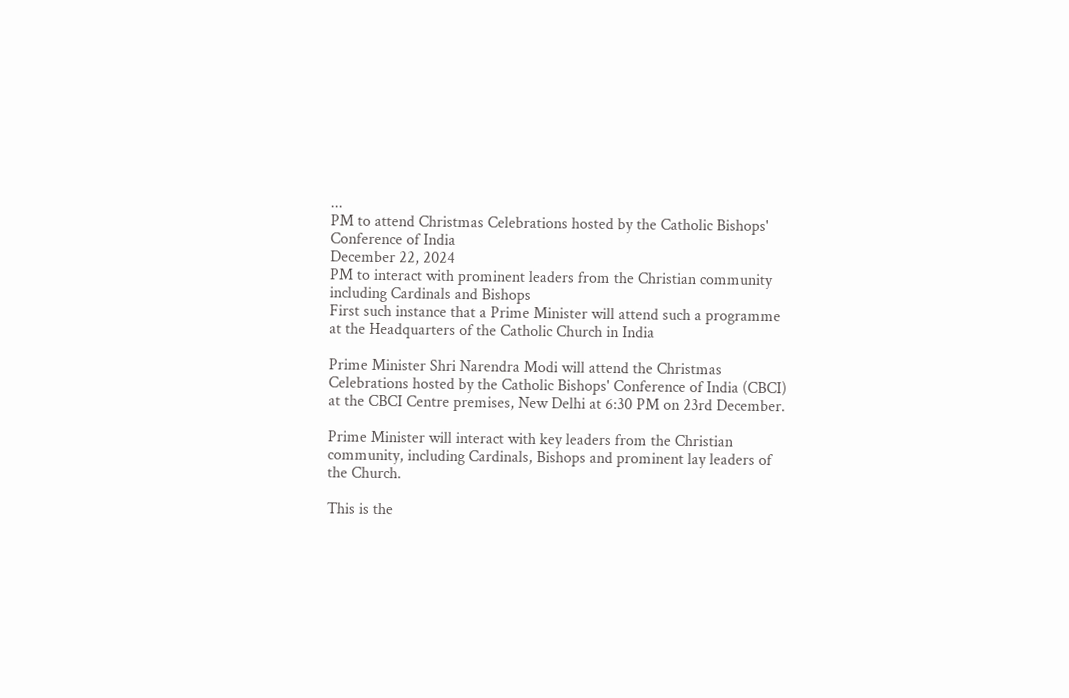...
PM to attend Christmas Celebrations hosted by the Catholic Bishops' Conference of India
December 22, 2024
PM to interact with prominent leaders from the Christian community including Cardinals and Bishops
First such instance that a Prime Minister will attend such a programme at the Headquarters of the Catholic Church in India

Prime Minister Shri Narendra Modi will attend the Christmas Celebrations hosted by the Catholic Bishops' Conference of India (CBCI) at the CBCI Centre premises, New Delhi at 6:30 PM on 23rd December.

Prime Minister will interact with key leaders from the Christian community, including Cardinals, Bishops and prominent lay leaders of the Church.

This is the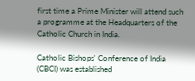first time a Prime Minister will attend such a programme at the Headquarters of the Catholic Church in India.

Catholic Bishops' Conference of India (CBCI) was established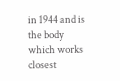in 1944 and is the body which works closest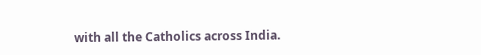with all the Catholics across India.